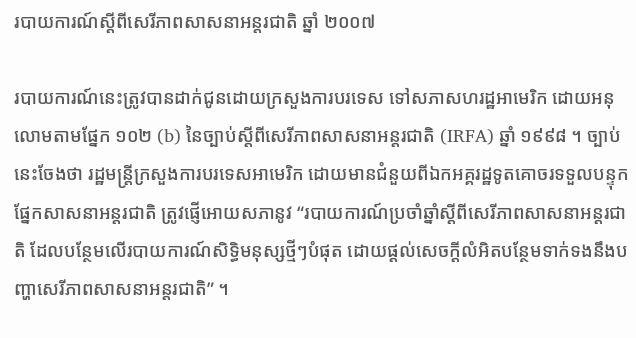របាយការណ៍ស្ដីពីសេរីភាពសាសនាអន្ដរជាតិ ឆ្នាំ ២០០៧

របាយការណ៍នេះត្រូវបានដាក់ជូនដោយក្រសួងការបរទេស ទៅសភាសហរដ្ឋអាមេរិក ដោយអនុលោមតាមផ្នែក ១០២ (b) នៃច្បាប់ស្ដីពីសេរីភាពសាសនាអន្ដរជាតិ (IRFA) ឆ្នាំ ១៩៩៨ ។ ច្បាប់នេះចែងថា រដ្ឋមន្ដ្រីក្រសួងការបរទេសអាមេរិក ដោយមានជំនួយពីឯកអគ្គរដ្ឋទូតគោចរទទួលបន្ទុកផ្នែកសាសនាអន្ដរជាតិ ត្រូវផ្ញើអោយសភានូវ “របាយការណ៍ប្រចាំឆ្នាំស្ដីពីសេរីភាពសាសនាអន្ដរជាតិ ដែលបន្ថែមលើរបាយការណ៍សិទ្ធិមនុស្សថ្មីៗបំផុត ដោយផ្ដល់សេចក្ដីលំអិតបន្ថែមទាក់ទងនឹងបញ្ហាសេរីភាពសាសនាអន្ដរជាតិ” ។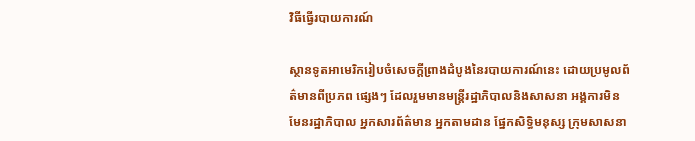វិធីធ្វើរបាយការណ៍

ស្ថានទូតអាមេរិករៀបចំសេចក្ដីព្រាងដំបូងនៃរបាយការណ៍នេះ ដោយប្រមូលព័ត៌មានពីប្រភព ផ្សេងៗ ដែលរួមមានមន្ដ្រីរដ្ឋាភិបាលនិងសាសនា អង្គការមិនមែនរដ្ឋាភិបាល អ្នកសារព័ត៌មាន អ្នកតាមដាន ផ្នែកសិទ្ធិមនុស្ស ក្រុមសាសនា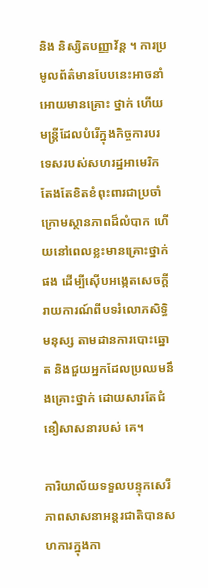និង និស្សិតបញ្ញាវ័ន្ដ ។ ការប្រមូលព័ត៌មានបែបនេះអាចនាំអោយមានគ្រោះ ថ្នាក់ ហើយមន្ដ្រីដែលបំរើក្នុងកិច្ចការបរទេសរបស់សហរដ្ឋអាមេរិក តែងតែខិតខំពុះពារជាប្រចាំ ក្រោមស្ថានភាពដ៏លំបាក ហើយនៅពេលខ្លះមានគ្រោះថ្នាក់ផង ដើម្បីស៊ើបអង្កេតសេចក្ដីរាយការណ៍ពីបទរំលោភសិទ្ធិមនុស្ស តាមដានការបោះឆ្នោត និងជួយអ្នកដែលប្រឈមនឹងគ្រោះថ្នាក់ ដោយសារតែជំនឿសាសនារបស់ គេ។

ការិយាល័យទទួលបន្ទុកសេរីភាពសាសនាអន្ដរជាតិបានសហការក្នុងកា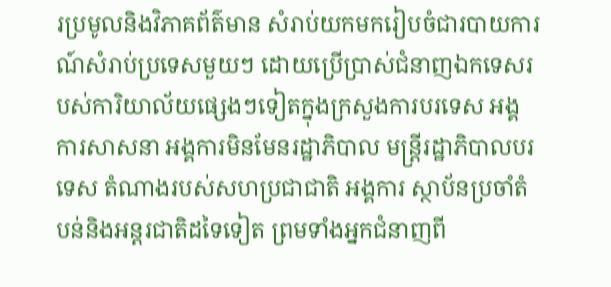រប្រមូលនិងវិភាគព័ត៌មាន សំរាប់យកមករៀបចំជារបាយការណ៍សំរាប់ប្រទេសមួយៗ ដោយប្រើប្រាស់ជំនាញឯកទេសរបស់ការិយាល័យផ្សេងៗទៀតក្នុងក្រសួងការបរទេស អង្គការសាសនា អង្គការមិនមែនរដ្ឋាភិបាល មន្ដ្រីរដ្ឋាភិបាលបរទេស តំណាងរបស់សហប្រជាជាតិ អង្គការ ស្ថាប័នប្រចាំតំបន់និងអន្ដរជាតិដទៃទៀត ព្រមទាំងអ្នកជំនាញពី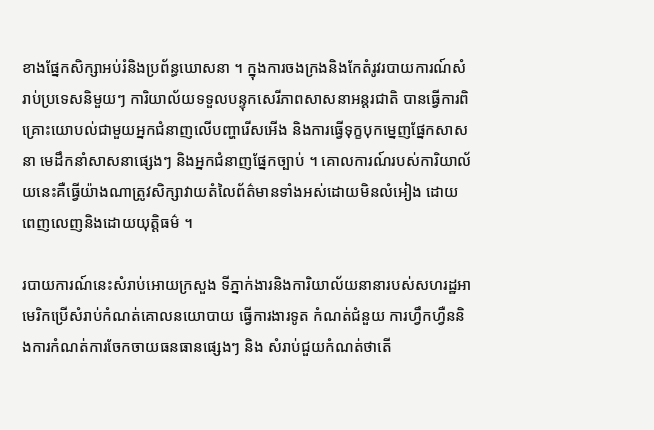ខាងផ្នែកសិក្សាអប់រំនិងប្រព័ន្ធឃោសនា ។ ក្នុងការចងក្រងនិងកែតំរូវរបាយការណ៍សំរាប់ប្រទេសនិមួយៗ ការិយាល័យទទួលបន្ទុកសេរីភាពសាសនាអន្ដរជាតិ បានធ្វើការពិគ្រោះយោបល់ជាមួយអ្នកជំនាញលើបញ្ហារើសអើង និងការធ្វើទុក្ខបុកម្នេញផ្នែកសាសនា មេដឹកនាំសាសនាផ្សេងៗ និងអ្នកជំនាញផ្នែកច្បាប់ ។ គោលការណ៍របស់ការិយាល័យនេះគឺធ្វើយ៉ាងណាត្រូវសិក្សាវាយតំលៃព័ត៌មានទាំងអស់ដោយមិនលំអៀង ដោយពេញលេញនិងដោយយុត្ដិធម៌ ។

របាយការណ៍នេះសំរាប់អោយក្រសួង ទីភ្នាក់ងារនិងការិយាល័យនានារបស់សហរដ្ឋអាមេរិកប្រើសំរាប់កំណត់គោលនយោបាយ ធ្វើការងារទូត កំណត់ជំនួយ ការហ្វឹកហ្វឺននិងការកំណត់ការចែកចាយធនធានផ្សេងៗ និង សំរាប់ជួយកំណត់ថាតើ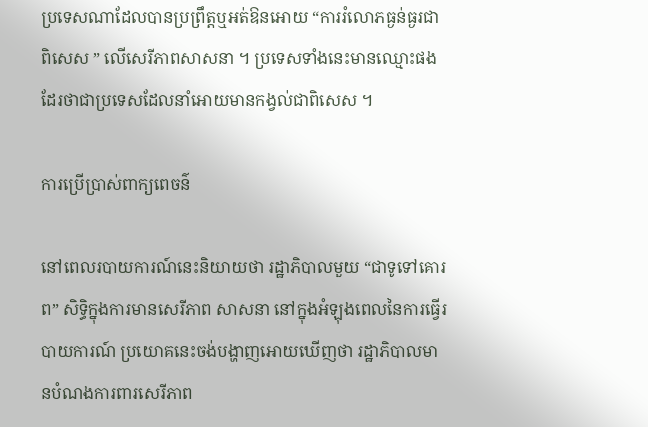ប្រទេសណាដែលបានប្រព្រឹត្ដឬអត់ឱនអោយ “ការរំលោភធ្ងន់ធ្ងរជាពិសេស ” លើសេរីភាពសាសនា ។ ប្រទេសទាំងនេះមានឈ្មោះផងដែរថាជាប្រទេសដែលនាំអោយមានកង្វល់ជាពិសេស ។

ការប្រើប្រាស់ពាក្យពេចន៌

នៅពេលរបាយការណ៍នេះនិយាយថា រដ្ឋាភិបាលមួយ “ជាទូទៅគោរព” សិទ្ធិក្នុងការមានសេរីភាព សាសនា នៅក្នុងអំឡុងពេលនៃការធ្វើរបាយការណ៍ ប្រយោគនេះចង់បង្ហាញអោយឃើញថា រដ្ឋាភិបាលមានបំណងការពារសេរីភាព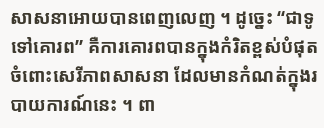សាសនាអោយបានពេញលេញ ។ ដូច្នេះ “ជាទូទៅគោរព” គឺការគោរពបានក្នុងកំរិតខ្ពស់បំផុតចំពោះសេរីភាពសាសនា ដែលមានកំណត់ក្នុងរបាយការណ៍នេះ ។ ពា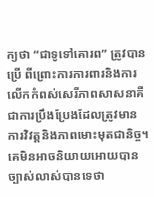ក្យថា “ជាទូទៅគោរព” ត្រូវបានប្រើ ពីព្រោះការការពារនិងការលើកកំពស់សេរីភាពសាសនាគឺជាការប្រឹងប្រែងដែលត្រូវមានការវិវត្តនិងភាពមោះមុតជានិច្ច។ គេមិនអាចនិយាយអោយបានច្បាស់លាស់បានទេថា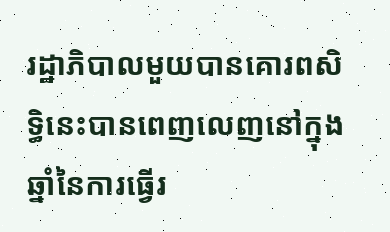រដ្ឋាភិបាលមួយបានគោរពសិទ្ធិនេះបានពេញលេញនៅក្នុងឆ្នាំនៃការធ្វើរ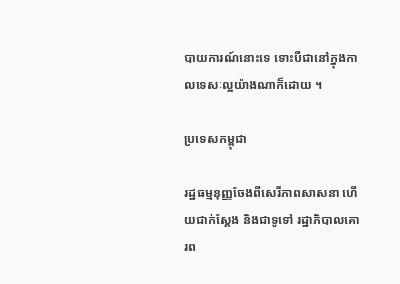បាយការណ៍នោះទេ ទោះបីជានៅក្នុងកាលទេសៈល្អយ៉ាងណាក៏ដោយ ។

ប្រទេសកម្ពុជា

រដ្ឋធម្មនុញ្ញចែងពីសេរីភាពសាសនា ហើយជាក់ស្ដែង និងជាទូទៅ រដ្ឋាភិបាលគោរព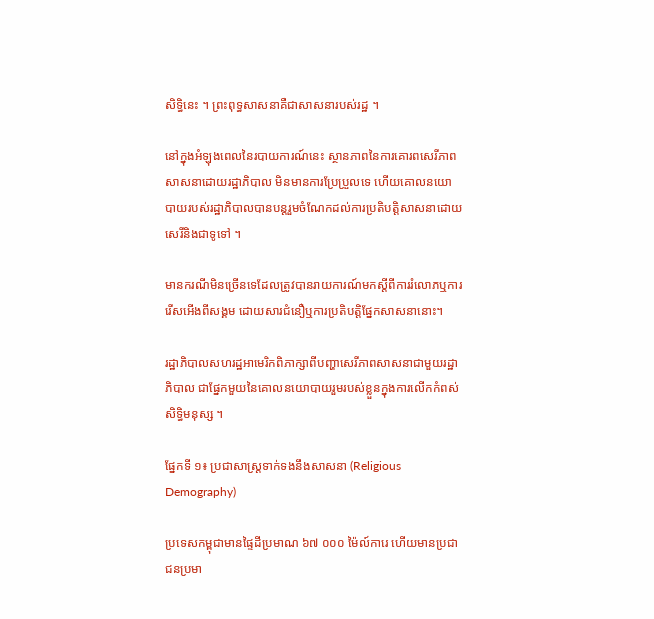សិទ្ធិនេះ ។ ព្រះពុទ្ធសាសនាគឺជាសាសនារបស់រដ្ឋ ។

នៅក្នុងអំឡុងពេលនៃរបាយការណ៍នេះ ស្ថានភាពនៃការគោរពសេរីភាពសាសនាដោយរដ្ឋាភិបាល មិនមានការប្រែប្រួលទេ ហើយគោលនយោបាយរបស់រដ្ឋាភិបាលបានបន្ដរួមចំណែកដល់ការប្រតិបត្ដិសាសនាដោយសេរីនិងជាទូទៅ ។

មានករណីមិនច្រើនទេដែលត្រូវបានរាយការណ៍មកស្ដីពីការរំលោភឬការរើសអើងពីសង្គម ដោយសារជំនឿឬការប្រតិបត្ដិផ្នែកសាសនានោះ។

រដ្ឋាភិបាលសហរដ្ឋអាមេរិកពិភាក្សាពីបញ្ហាសេរីភាពសាសនាជាមួយរដ្ឋាភិបាល ជាផ្នែកមួយនៃគោលនយោបាយរួមរបស់ខ្លួនក្នុងការលើកកំពស់សិទ្ធិមនុស្ស ។

ផ្នែកទី ១៖ ប្រជាសាស្ដ្រទាក់ទងនឹងសាសនា (Religious Demography)

ប្រទេសកម្ពុជាមានផ្ទៃដីប្រមាណ ៦៧ ០០០ ម៉ៃល៍ការេ ហើយមានប្រជាជនប្រមា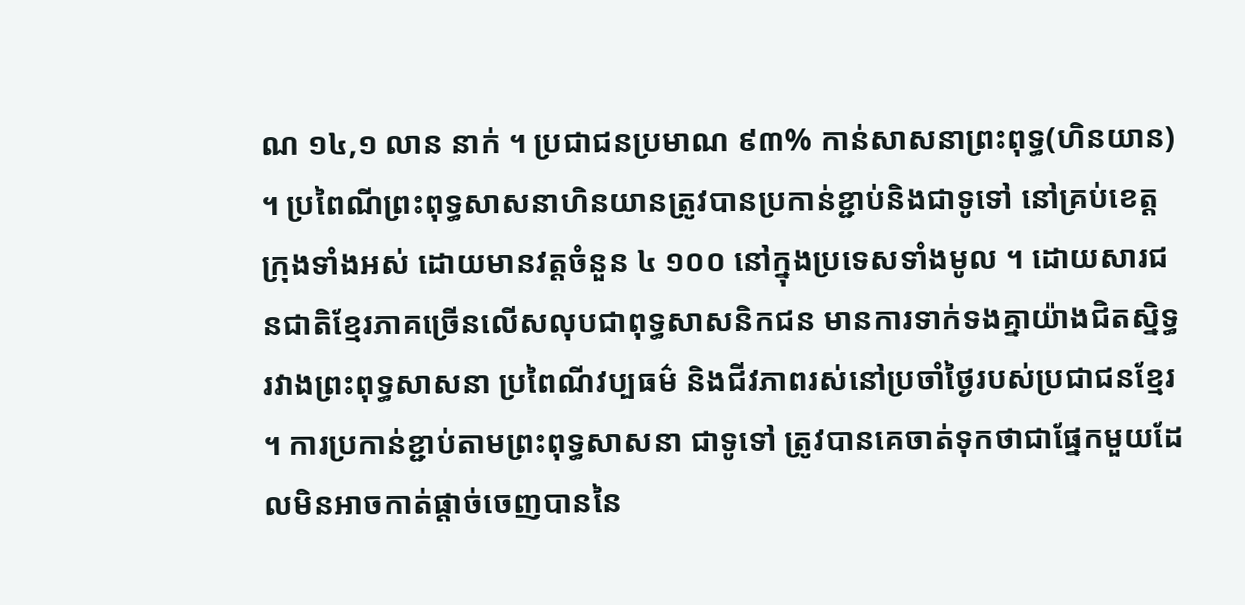ណ ១៤,១ លាន នាក់ ។ ប្រជាជនប្រមាណ ៩៣% កាន់សាសនាព្រះពុទ្ធ(ហិនយាន) ។ ប្រពៃណីព្រះពុទ្ធសាសនាហិនយានត្រូវបានប្រកាន់ខ្ជាប់និងជាទូទៅ នៅគ្រប់ខេត្ដក្រុងទាំងអស់ ដោយមានវត្ដចំនួន ៤ ១០០ នៅក្នុងប្រទេសទាំងមូល ។ ដោយសារជនជាតិខ្មែរភាគច្រើនលើសលុបជាពុទ្ធសាសនិកជន មានការទាក់ទងគ្នាយ៉ាងជិតស្និទ្ធរវាងព្រះពុទ្ធសាសនា ប្រពៃណីវប្បធម៌ និងជីវភាពរស់នៅប្រចាំថ្ងៃរបស់ប្រជាជនខ្មែរ ។ ការប្រកាន់ខ្ជាប់តាមព្រះពុទ្ធសាសនា ជាទូទៅ ត្រូវបានគេចាត់ទុកថាជាផ្នែកមួយដែលមិនអាចកាត់ផ្ដាច់ចេញបាននៃ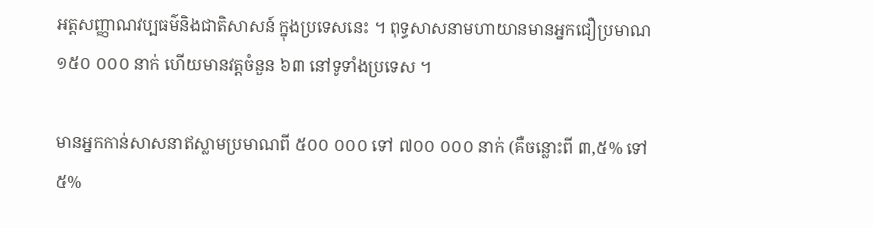អត្ដសញ្ញាណវប្បធម៌និងជាតិសាសន៍ ក្នុងប្រទេសនេះ ។ ពុទ្ធសាសនាមហាយានមានអ្នកជឿប្រមាណ ១៥០ ០០០ នាក់ ហើយមានវត្ដចំនួន ៦៣ នៅទូទាំងប្រទេស ។

មានអ្នកកាន់សាសនាឥស្លាមប្រមាណពី ៥០០ ០០០ ទៅ ៧០០ ០០០ នាក់ (គឺចន្លោះពី ៣,៥% ទៅ ៥%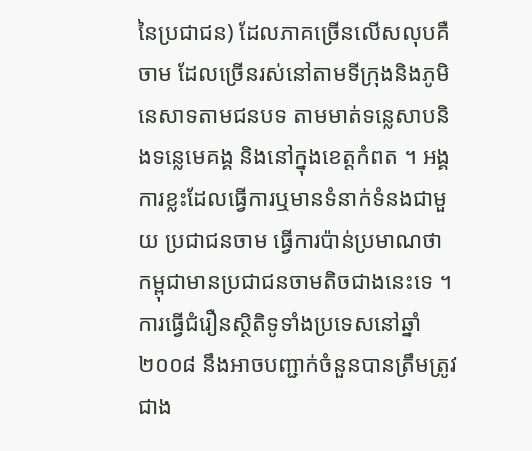នៃប្រជាជន) ដែលភាគច្រើនលើសលុបគឺចាម ដែលច្រើនរស់នៅតាមទីក្រុងនិងភូមិនេសាទតាមជនបទ តាមមាត់ទន្លេសាបនិងទន្លេមេគង្គ និងនៅក្នុងខេត្ដកំពត ។ អង្គការខ្លះដែលធ្វើការឬមានទំនាក់ទំនងជាមួយ ប្រជាជនចាម ធ្វើការប៉ាន់ប្រមាណថា កម្ពុជាមានប្រជាជនចាមតិចជាងនេះទេ ។ ការធ្វើជំរឿនស្ថិតិទូទាំងប្រទេសនៅឆ្នាំ ២០០៨ នឹងអាចបញ្ជាក់ចំនួនបានត្រឹមត្រូវជាង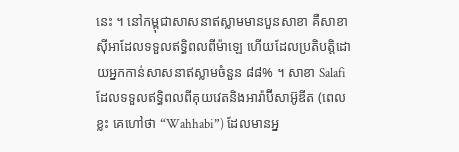នេះ ។ នៅកម្ពុជាសាសនាឥស្លាមមានបួនសាខា គឺសាខាស៊ីអាដែលទទួលឥទ្ធិពលពីម៉ាឡេ ហើយដែលប្រតិបត្ដិដោយអ្នកកាន់សាសនាឥស្លាមចំនួន ៨៨% ។ សាខា Salafi ដែលទទួលឥទ្ធិពលពីគុយវេតនិងអារ៉ាប៊ីសាអ៊ូឌីត (ពេលខ្លះ គេហៅថា “Wahhabi”) ដែលមានអ្ន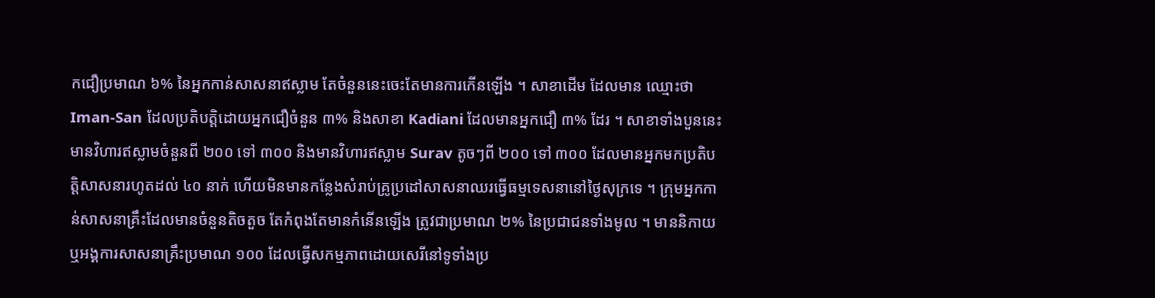កជឿប្រមាណ ៦% នៃអ្នកកាន់សាសនាឥស្លាម តែចំនួននេះចេះតែមានការកើនឡើង ។ សាខាដើម ដែលមាន ឈ្មោះថា Iman-San ដែលប្រតិបត្ដិដោយអ្នកជឿចំនួន ៣% និងសាខា Kadiani ដែលមានអ្នកជឿ ៣% ដែរ ។ សាខាទាំងបួននេះមានវិហារឥស្លាមចំនួនពី ២០០ ទៅ ៣០០ និងមានវិហារឥស្លាម Surav តូចៗពី ២០០ ទៅ ៣០០ ដែលមានអ្នកមកប្រតិបត្ដិសាសនារហូតដល់ ៤០ នាក់ ហើយមិនមានកន្លែងសំរាប់គ្រូប្រដៅសាសនាឈរធ្វើធម្មទេសនានៅថ្ងៃសុក្រទេ ។ ក្រុមអ្នកកាន់សាសនាគ្រឹះដែលមានចំនួនតិចតួច តែកំពុងតែមានកំនើនឡើង ត្រូវជាប្រមាណ ២% នៃប្រជាជនទាំងមូល ។ មាននិកាយឬអង្គការសាសនាគ្រឹះប្រមាណ ១០០ ដែលធ្វើសកម្មភាពដោយសេរីនៅទូទាំងប្រ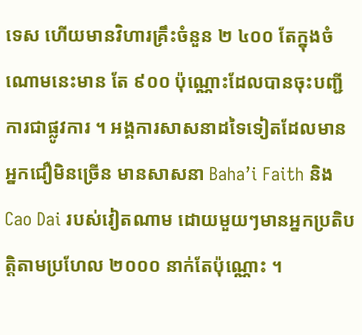ទេស ហើយមានវិហារគ្រឹះចំនួន ២ ៤០០ តែក្នុងចំណោមនេះមាន តែ ៩០០ ប៉ុណ្ណោះដែលបានចុះបញ្ជីការជាផ្លូវការ ។ អង្គការសាសនាដទៃទៀតដែលមានអ្នកជឿមិនច្រើន មានសាសនា Baha’i Faith និង Cao Dai របស់វៀតណាម ដោយមួយៗមានអ្នកប្រតិបត្ដិតាមប្រហែល ២០០០ នាក់តែប៉ុណ្ណោះ ។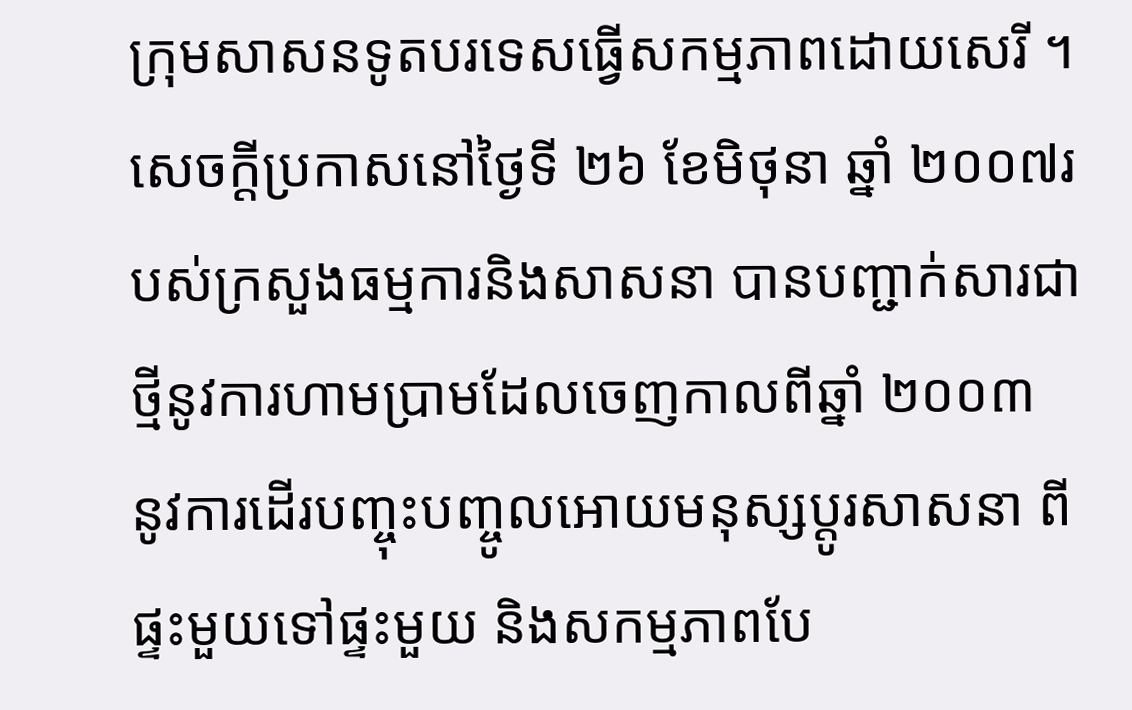ក្រុមសាសនទូតបរទេសធ្វើសកម្មភាពដោយសេរី ។ សេចក្ដីប្រកាសនៅថ្ងៃទី ២៦ ខែមិថុនា ឆ្នាំ ២០០៧របស់ក្រសួងធម្មការនិងសាសនា បានបញ្ជាក់សារជាថ្មីនូវការហាមប្រាមដែលចេញកាលពីឆ្នាំ ២០០៣ នូវការដើរបញ្ចុះបញ្ចូលអោយមនុស្សប្ដូរសាសនា ពីផ្ទះមួយទៅផ្ទះមួយ និងសកម្មភាពបែ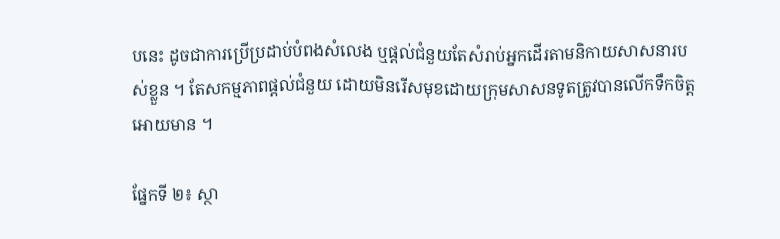បនេះ ដូចជាការប្រើប្រដាប់បំពងសំលេង ឬផ្ដល់ជំនួយតែសំរាប់អ្នកដើរតាមនិកាយសាសនារបស់ខ្លួន ។ តែសកម្មភាពផ្ដល់ជំនួយ ដោយមិនរើសមុខដោយក្រុមសាសនទូតត្រូវបានលើកទឹកចិត្ដអោយមាន ។

ផ្នែកទី ២៖ ស្ថា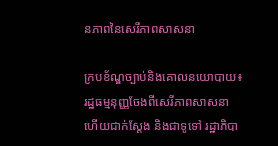នភាពនៃសេរីភាពសាសនា

ក្របខ័ណ្ឌច្បាប់និងគោលនយោបាយ៖ រដ្ឋធម្មនុញ្ញចែងពីសេរីភាពសាសនា ហើយជាក់ស្ដែង និងជាទូទៅ រដ្ឋាភិបា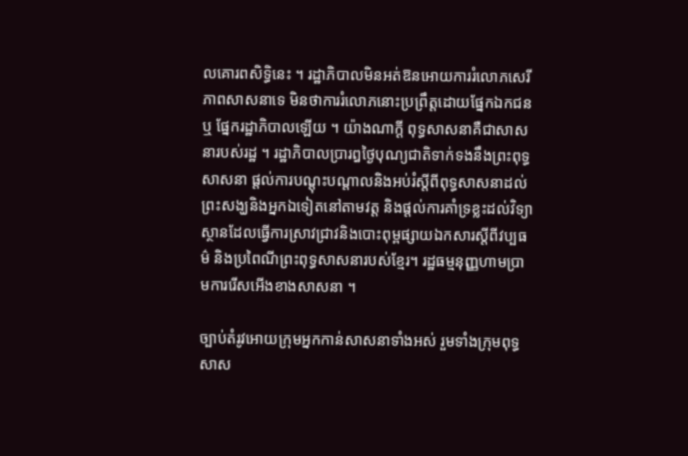លគោរពសិទ្ធិនេះ ។ រដ្ឋាភិបាលមិនអត់ឱនអោយការរំលោភសេរីភាពសាសនាទេ មិនថាការរំលោភនោះប្រព្រឹត្ដដោយផ្នែកឯកជនឬ ផ្នែករដ្ឋាភិបាលឡើយ ។ យ៉ាងណាក្ដី ពុទ្ធសាសនាគឺជាសាសនារបស់រដ្ឋ ។ រដ្ឋាភិបាលប្រារឰថ្ងៃបុណ្យជាតិទាក់ទងនឹងព្រះពុទ្ធសាសនា ផ្ដល់ការបណ្ដុះបណ្ដាលនិងអប់រំស្ដីពីពុទ្ធសាសនាដល់ព្រះសង្ឃនិងអ្នកឯទៀតនៅតាមវត្ដ និងផ្តល់ការគាំទ្រខ្លះដល់វិទ្យាស្ថានដែលធ្វើការស្រាវជ្រាវនិងបោះពុម្ពផ្សាយឯកសារស្ដីពីវប្បធម៌ និងប្រពៃណីព្រះពុទ្ធសាសនារបស់ខ្មែរ។ រដ្ឋធម្មនុញ្ញហាមប្រាមការរើសអើងខាងសាសនា ។

ច្បាប់តំរូវអោយក្រុមអ្នកកាន់សាសនាទាំងអស់ រួមទាំងក្រុមពុទ្ធសាស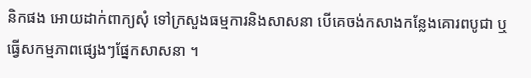និកផង អោយដាក់ពាក្យសុំ ទៅក្រសួងធម្មការនិងសាសនា បើគេចង់កសាងកន្លែងគោរពបូជា ឬធ្វើសកម្មភាពផ្សេងៗផ្នែកសាសនា ។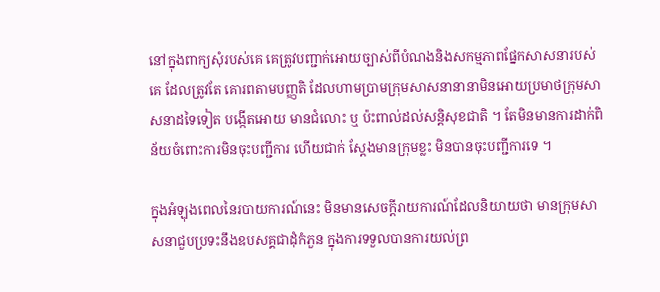នៅក្នុងពាក្យសុំរបស់គេ គេត្រូវបញ្ជាក់អោយច្បាស់ពីបំណងនិងសកម្មភាពផ្នែកសាសនារបស់គេ ដែលត្រូវតែ គោរពតាមបញ្ញតិ ដែលហាមប្រាមក្រុមសាសនានានាមិនអោយប្រមាថក្រុមសាសនាដទៃទៀត បង្កើតអោយ មានជំលោះ ឬ ប៉ះពាល់ដល់សន្ដិសុខជាតិ ។ តែមិនមានការដាក់ពិន័យចំពោះការមិនចុះបញ្ជីការ ហើយជាក់ ស្ដែងមានក្រុមខ្លះ មិនបានចុះបញ្ជីការទេ ។

ក្នុងអំឡុងពេលនៃរបាយការណ៍នេះ មិនមានសេចក្ដីរាយការណ៍ដែលនិយាយថា មានក្រុមសាសនាជួបប្រទះនឹងឧបសគ្គជាដុំកំភួន ក្នុងការទទួលបានការយល់ព្រ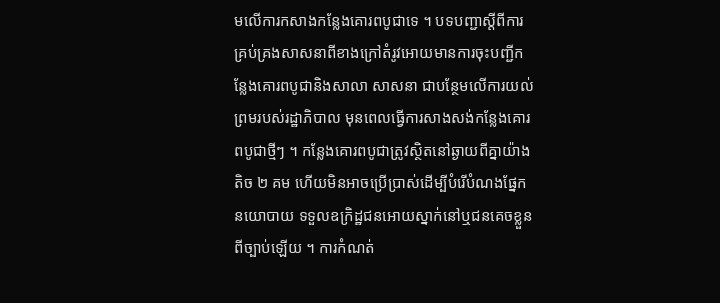មលើការកសាងកន្លែងគោរពបូជាទេ ។ បទបញ្ជាស្ដីពីការគ្រប់គ្រងសាសនាពីខាងក្រៅតំរូវអោយមានការចុះបញ្ជីកន្លែងគោរពបូជានិងសាលា សាសនា ជាបន្ថែមលើការយល់ព្រមរបស់រដ្ឋាភិបាល មុនពេលធ្វើការសាងសង់កន្លែងគោរពបូជាថ្មីៗ ។ កន្លែងគោរពបូជាត្រូវស្ថិតនៅឆ្ងាយពីគ្នាយ៉ាងតិច ២ គម ហើយមិនអាចប្រើប្រាស់ដើម្បីបំរើបំណងផ្នែកនយោបាយ ទទួលឧក្រិដ្ឋជនអោយស្នាក់នៅឬជនគេចខ្លួនពីច្បាប់ឡើយ ។ ការកំណត់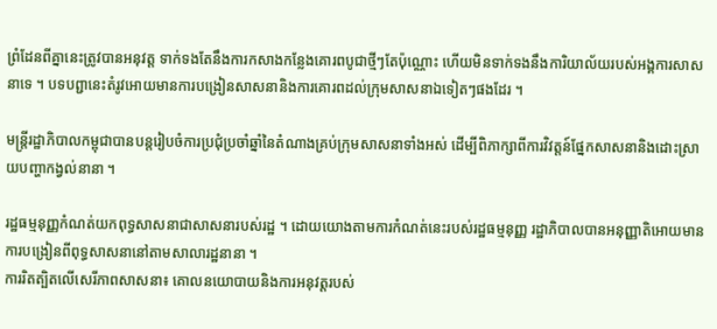ព្រំដែនពីគ្នានេះត្រូវបានអនុវត្ដ ទាក់ទងតែនឹងការកសាងកន្លែងគោរពបូជាថ្មីៗតែប៉ុណ្ណោះ ហើយមិនទាក់ទងនឹងការិយាល័យរបស់អង្គការសាសនាទេ ។ បទបព្ជានេះតំរូវអោយមានការបង្រៀនសាសនានិងការគោរពដល់ក្រុមសាសនាឯទៀតៗផងដែរ ។

មន្ដ្រីរដ្ឋាភិបាលកម្ពុជាបានបន្ដរៀបចំការប្រជុំប្រចាំឆ្នាំនៃតំណាងគ្រប់ក្រុមសាសនាទាំងអស់ ដើម្បីពិភាក្សាពីការវិវត្ដន៍ផ្នែកសាសនានិងដោះស្រាយបញ្ហាកង្វល់នានា ។

រដ្ឋធម្មនុញ្ញកំណត់យកពុទ្ធសាសនាជាសាសនារបស់រដ្ឋ ។ ដោយយោងតាមការកំណត់នេះរបស់រដ្ឋធម្មនុញ្ញ រដ្ឋាភិបាលបានអនុញ្ញាតិអោយមានការបង្រៀនពីពុទ្ធសាសនានៅតាមសាលារដ្ឋនានា ។
ការរិតត្បិតលើសេរីភាពសាសនា៖ គោលនយោបាយនិងការអនុវត្ដរបស់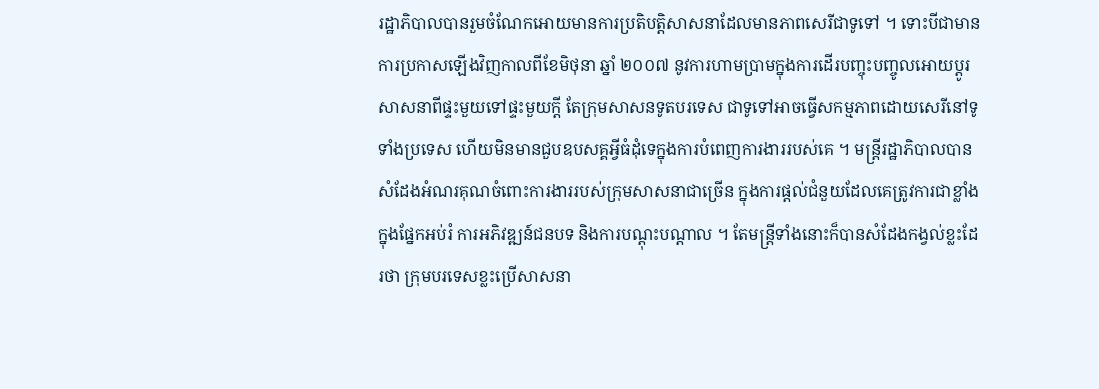រដ្ឋាភិបាលបានរួមចំណែកអោយមានការប្រតិបត្ដិសាសនាដែលមានភាពសេរីជាទូទៅ ។ ទោះបីជាមានការប្រកាសឡើងវិញកាលពីខែមិថុនា ឆ្នាំ ២០០៧ នូវការហាមប្រាមក្នុងការដើរបញ្ចុះបញ្ចូលអោយប្ដូរសាសនាពីផ្ទះមួយទៅផ្ទះមួយក្ដី តែក្រុមសាសនទូតបរទេស ជាទូទៅអាចធ្វើសកម្មភាពដោយសេរីនៅទូទាំងប្រទេស ហើយមិនមានជួបឧបសគ្គអ្វីធំដុំទេក្នុងការបំពេញការងាររបស់គេ ។ មន្ដ្រីរដ្ឋាភិបាលបានសំដែងអំណរគុណចំពោះការងាររបស់ក្រុមសាសនាជាច្រើន ក្នុងការផ្ដល់ជំនួយដែលគេត្រូវការជាខ្លាំងក្នុងផ្នែកអប់រំ ការអភិវឌ្ឍន៍ជនបទ និងការបណ្ដុះបណ្ដាល ។ តែមន្ដ្រីទាំងនោះក៏បានសំដែងកង្វល់ខ្លះដែរថា ក្រុមបរទេសខ្លះប្រើសាសនា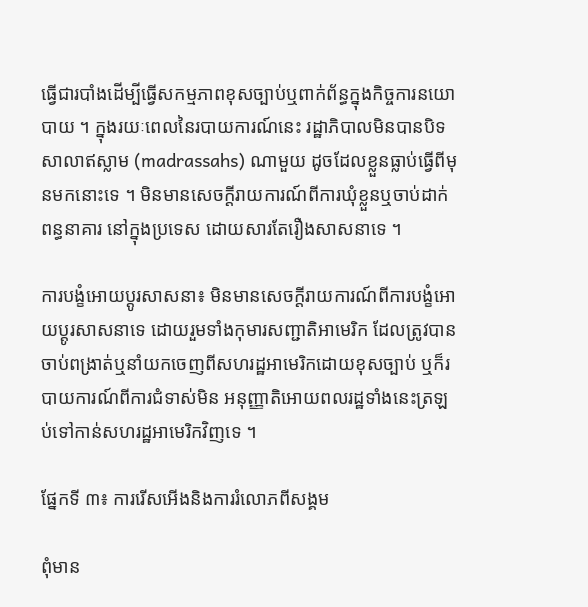ធ្វើជារបាំងដើម្បីធ្វើសកម្មភាពខុសច្បាប់ឬពាក់ព័ន្ធក្នុងកិច្ចការនយោបាយ ។ ក្នុងរយៈពេលនៃរបាយការណ៍នេះ រដ្ឋាភិបាលមិនបានបិទសាលាឥស្លាម (madrassahs) ណាមួយ ដូចដែលខ្លួនធ្លាប់ធ្វើពីមុនមកនោះទេ ។ មិនមានសេចក្ដីរាយការណ៍ពីការឃុំខ្លួនឬចាប់ដាក់ពន្ធនាគារ នៅក្នុងប្រទេស ដោយសារតែរឿងសាសនាទេ ។

ការបង្ខំអោយប្ដូរសាសនា៖ មិនមានសេចក្ដីរាយការណ៍ពីការបង្ខំអោយប្ដូរសាសនាទេ ដោយរួមទាំងកុមារសញ្ជាតិអាមេរិក ដែលត្រូវបានចាប់ពង្រាត់ឬនាំយកចេញពីសហរដ្ឋអាមេរិកដោយខុសច្បាប់ ឬក៏របាយការណ៍ពីការជំទាស់មិន អនុញ្ញាតិអោយពលរដ្ឋទាំងនេះត្រឡប់ទៅកាន់សហរដ្ឋអាមេរិកវិញទេ ។

ផ្នែកទី ៣៖ ការរើសអើងនិងការរំលោភពីសង្គម

ពុំមាន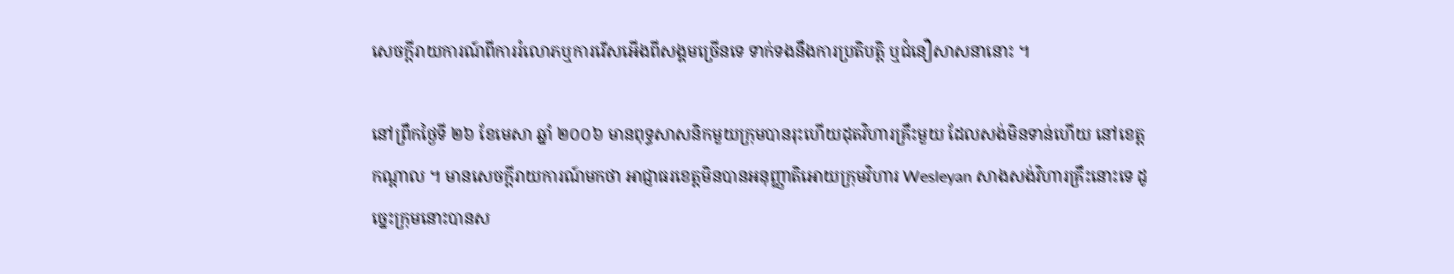សេចក្ដីរាយការណ៍ពីការរំលោភឬការរើសអើងពីសង្គមច្រើនទេ ទាក់ទងនឹងការប្រតិបត្ដិ ឬជំនឿសាសនានោះ ។

នៅព្រឹកថ្ងៃទី ២៦ ខែមេសា ឆ្នាំ ២០០៦ មានពុទ្ធសាសនិកមួយក្រុមបានរុះហើយដុតវិហារគ្រឹះមួយ ដែលសង់មិនទាន់ហើយ នៅខេត្ដកណ្ដាល ។ មានសេចកី្តរាយការណ៍មកថា អាជ្ញាធរខេត្ដមិនបានអនុញ្ញាតិអោយក្រុមវិហារ Wesleyan សាងសង់វិហារគ្រឹះនោះទេ ដូច្នេះក្រុមនោះបានស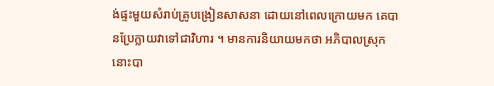ង់ផ្ទះមួយសំរាប់គ្រូបង្រៀនសាសនា ដោយនៅពេលក្រោយមក គេបានប្រែក្លាយវាទៅជាវិហារ ។ មានការនិយាយមកថា អភិបាលស្រុកនោះបា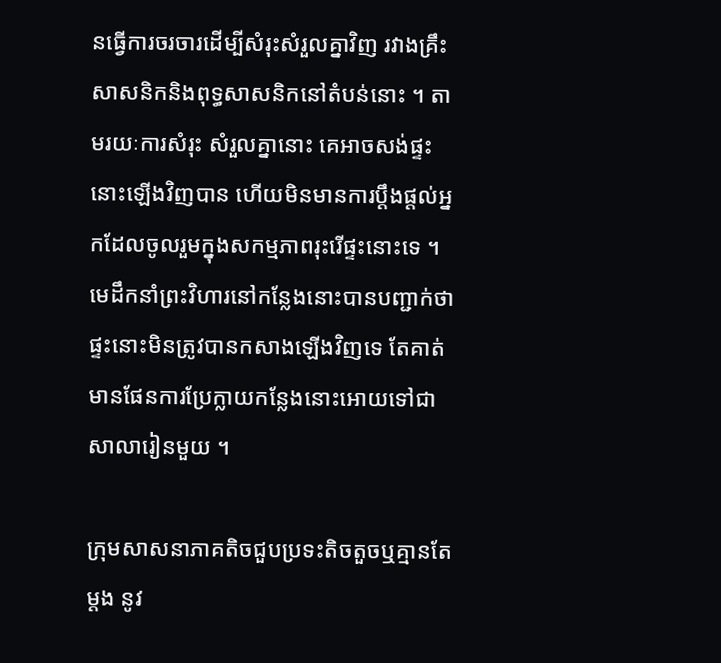នធ្វើការចរចារដើម្បីសំរុះសំរួលគ្នាវិញ រវាងគ្រឹះសាសនិកនិងពុទ្ធសាសនិកនៅតំបន់នោះ ។ តាមរយៈការសំរុះ សំរួលគ្នានោះ គេអាចសង់ផ្ទះនោះឡើងវិញបាន ហើយមិនមានការប្ដឹងផ្តល់អ្នកដែលចូលរួមក្នុងសកម្មភាពរុះរើផ្ទះនោះទេ ។ មេដឹកនាំព្រះវិហារនៅកន្លែងនោះបានបញ្ជាក់ថា ផ្ទះនោះមិនត្រូវបានកសាងឡើងវិញទេ តែគាត់មានផែនការប្រែក្លាយកន្លែងនោះអោយទៅជាសាលារៀនមួយ ។

ក្រុមសាសនាភាគតិចជួបប្រទះតិចតួចឬគ្មានតែម្ដង នូវ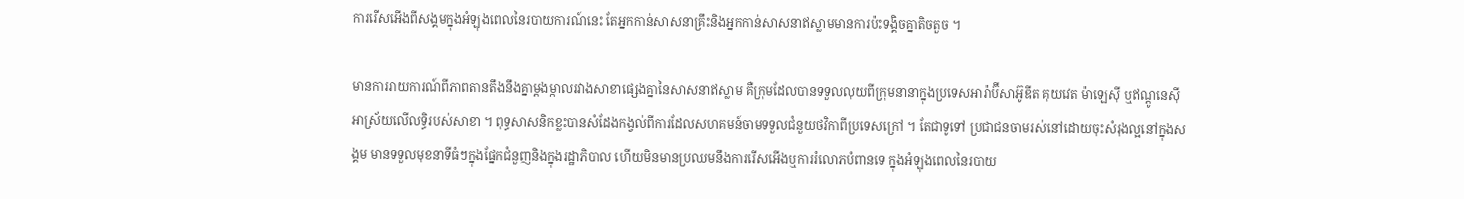ការរើសអើងពីសង្គមក្នុងអំឡុងពេលនៃរបាយការណ៍នេះ តែអ្នកកាន់សាសនាគ្រឹះនិងអ្នកកាន់សាសនាឥស្លាមមានការប៉ះទង្គិចគ្នាតិចតួច ។

មានការរាយការណ៍ពីភាពតានតឹងនឹងគ្នាម្ដងម្កាលរវាងសាខាផ្សេងគ្នានៃសាសនាឥស្លាម គឺក្រុមដែលបានទទួលលុយពីក្រុមនានាក្នុងប្រទេសអារ៉ាប៊ីសាអ៊ូឌីត គុយវេត ម៉ាឡេស៊ី ឬឥណ្ដូនេស៊ី អាស្រ័យលើលទ្ធិរបស់សាខា ។ ពុទ្ធសាសនិកខ្លះបានសំដែងកង្វល់ពីការដែលសហគមន៍ចាមទទួលជំនួយថវិកាពីប្រទេសក្រៅ ។ តែជាទូទៅ ប្រជាជនចាមរស់នៅដោយចុះសំរុងល្អនៅក្នុងសង្គម មានទទួលមុខនាទីធំៗក្នុងផ្នែកជំនួញនិងក្នុងរដ្ឋាភិបាល ហើយមិនមានប្រឈមនឹងការរើសអើងឬការរំលោភបំពានទេ ក្នុងអំឡុងពេលនៃរបាយ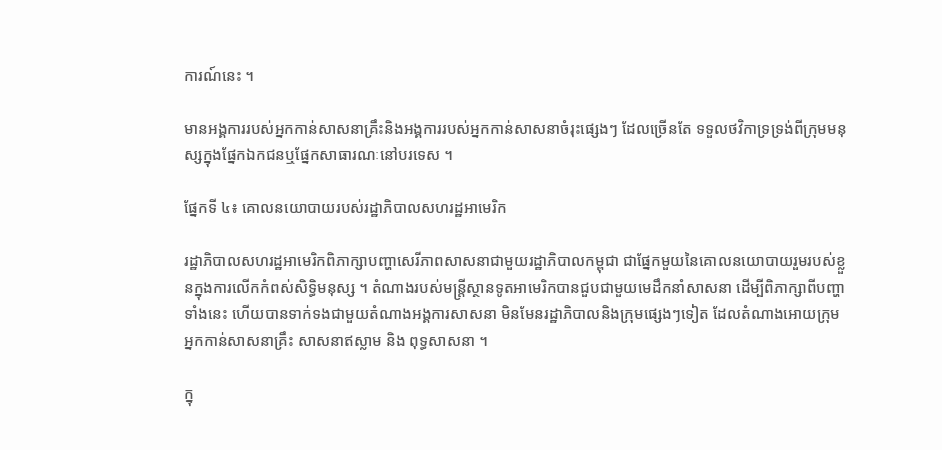ការណ៍នេះ ។

មានអង្គការរបស់អ្នកកាន់សាសនាគ្រឹះនិងអង្គការរបស់អ្នកកាន់សាសនាចំរុះផ្សេងៗ ដែលច្រើនតែ ទទួលថវិកាទ្រទ្រង់ពីក្រុមមនុស្សក្នុងផ្នែកឯកជនឬផ្នែកសាធារណៈនៅបរទេស ។

ផ្នែកទី ៤៖ គោលនយោបាយរបស់រដ្ឋាភិបាលសហរដ្ឋអាមេរិក

រដ្ឋាភិបាលសហរដ្ឋអាមេរិកពិភាក្សាបញ្ហាសេរីភាពសាសនាជាមួយរដ្ឋាភិបាលកម្ពុជា ជាផ្នែកមួយនៃគោលនយោបាយរួមរបស់ខ្លួនក្នុងការលើកកំពស់សិទ្ធិមនុស្ស ។ តំណាងរបស់មន្រ្តីស្ថានទូតអាមេរិកបានជួបជាមួយមេដឹកនាំសាសនា ដើម្បីពិភាក្សាពីបញ្ហាទាំងនេះ ហើយបានទាក់ទងជាមួយតំណាងអង្គការសាសនា មិនមែនរដ្ឋាភិបាលនិងក្រុមផ្សេងៗទៀត ដែលតំណាងអោយក្រុមអ្នកកាន់សាសនាគ្រឹះ សាសនាឥស្លាម និង ពុទ្ធសាសនា ។

ក្នុ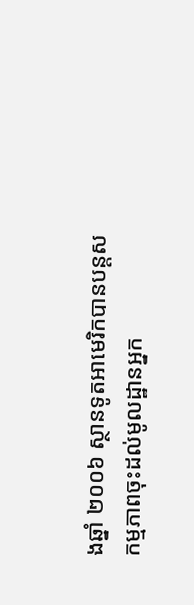ងឆ្នាំ ២០០៦ ស្ថានទូតអាមេរិកបានបន្ដសកម្មភាពចុះដល់មូលដ្ឋានអ្នក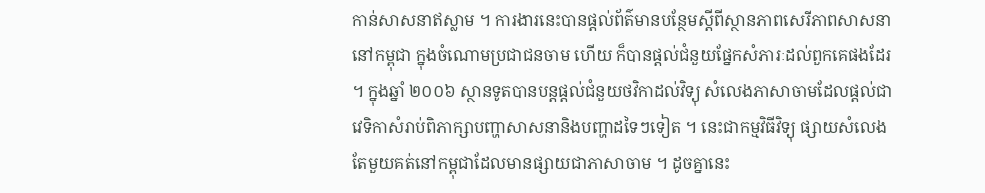កាន់សាសនាឥស្លាម ។ ការងារនេះបានផ្ដល់ព័ត៌មានបន្ថែមស្ដីពីស្ថានភាពសេរីភាពសាសនា នៅកម្ពុជា ក្នុងចំណោមប្រជាជនចាម ហើយ ក៏បានផ្ដល់ជំនួយផ្នែកសំភារៈដល់ពួកគេផងដែរ ។ ក្នុងឆ្នាំ ២០០៦ ស្ថានទូតបានបន្ដផ្ដល់ជំនួយថវិកាដល់វិទ្យុ សំលេងភាសាចាមដែលផ្ដល់ជាវេទិកាសំរាប់ពិភាក្សាបញ្ហាសាសនានិងបញ្ហាដទៃៗទៀត ។ នេះជាកម្មវិធីវិទ្យុ ផ្សាយសំលេងតែមួយគត់នៅកម្ពុជាដែលមានផ្សាយជាភាសាចាម ។ ដូចគ្នានេះ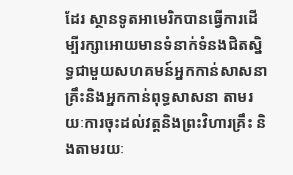ដែរ ស្ថានទូតអាមេរិកបានធ្វើការដើម្បីរក្សាអោយមានទំនាក់ទំនងជិតស្និទ្ធជាមួយសហគមន៍អ្នកកាន់សាសនាគ្រឹះនិងអ្នកកាន់ពុទ្ធសាសនា តាមរយៈការចុះដល់វត្ដនិងព្រះវិហារគ្រឹះ និងតាមរយៈ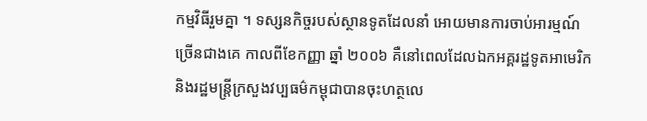កម្មវិធីរួមគ្នា ។ ទស្សនកិច្ចរបស់ស្ថានទូតដែលនាំ អោយមានការចាប់អារម្មណ៍ច្រើនជាងគេ កាលពីខែកញ្ញា ឆ្នាំ ២០០៦ គឺនៅពេលដែលឯកអគ្គរដ្ឋទូតអាមេរិកនិងរដ្ឋមន្ដ្រីក្រសួងវប្បធម៌កម្ពុជាបានចុះហត្ថលេ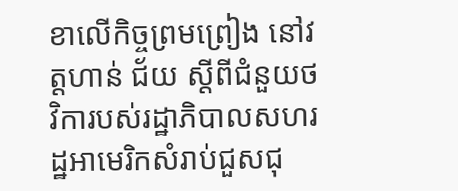ខាលើកិច្ចព្រមព្រៀង នៅវត្ដហាន់ ជ័យ ស្តីពីជំនួយថវិការបស់រដ្ឋាភិបាលសហរដ្ឋអាមេរិកសំរាប់ជួសជុ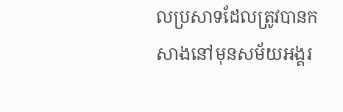លប្រសាទដែលត្រូវបានកសាងនៅមុនសម័យអង្គរ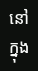នៅក្នុង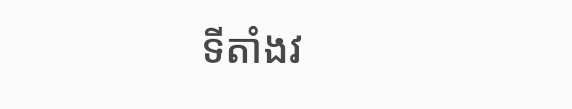ទីតាំងវ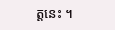ត្ដនេះ ។